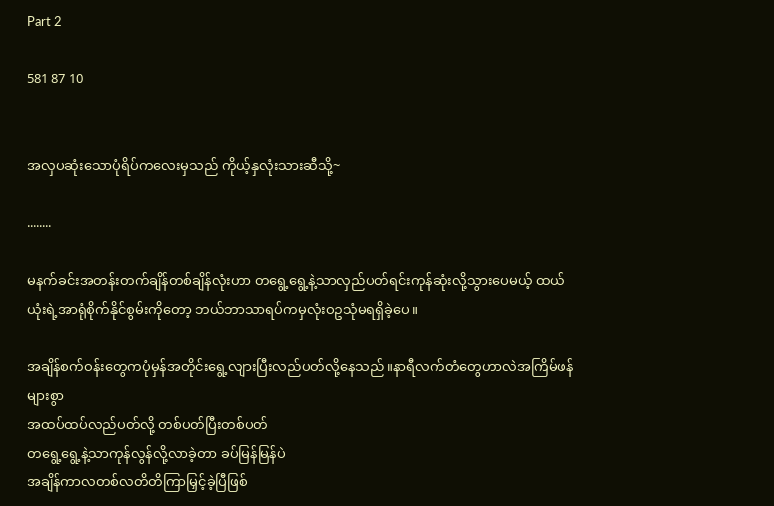Part 2

581 87 10


အလှပဆုံးသောပုံရိပ်ကလေးမှသည် ကိုယ့်နှလုံးသားဆီသို့~

........

မနက်ခင်းအတန်းတက်ချိန်တစ်ချိန်လုံးဟာ တရွေ့ရွေ့နဲ့သာလှည်ပတ်ရင်းကုန်ဆုံးလို့သွားပေမယ့် ထယ်ယုံးရဲ့အာရုံစိုက်နိုင်စွမ်းကိုတော့ ဘယ်ဘာသာရပ်ကမှလုံးဝဥသုံမရရှိခဲ့ပေ။

အချိန်စက်ဝန်းတွေကပုံမှန်အတိုင်းရွေ့လျားပြီးလည်ပတ်လို့နေသည်။နာရီလက်တံတွေဟာလဲအကြိမ်ဖန်များစွာ
အထပ်ထပ်လည်ပတ်လို့ တစ်ပတ်ပြီးတစ်ပတ်
တရွေ့ရွေ့နဲ့သာကုန်လွန်လို့လာခဲ့တာ ခပ်မြန်မြန်ပဲ
အချိန်ကာလတစ်လတိတိကြာမြှင့်ခဲ့ပြီဖြစ်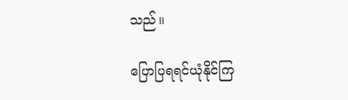သည်။

ပြောပြရရင်ယုံနိုင်ကြ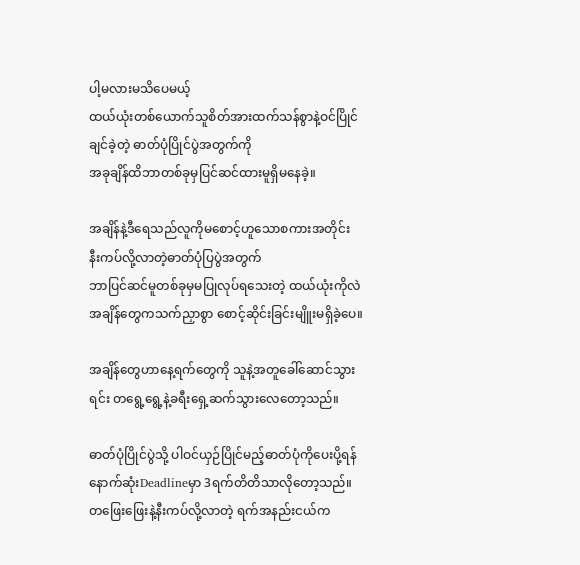ပါ့မလားမသိပေမယ့်
ထယ်ယုံးတစ်ယောက်သူစိတ်အားထက်သန်စွာနဲ့ဝင်ပြိုင်ချင်ခဲ့တဲ့ ဓာတ်ပုံပြိုင်ပွဲအတွက်ကို
အခုချိန်ထိဘာတစ်ခုမှပြင်ဆင်ထားမူရှိမနေခဲ့။

အချိန်နဲ့ဒီရေသည်လူကိုမစောင့်ဟူသောစကားအတိုင်း
နီးကပ်လို့လာတဲ့ဓာတ်ပုံပြပွဲအတွက်
ဘာပြင်ဆင်မူတစ်ခုမှမပြုလုပ်ရသေးတဲ့ ထယ်ယုံးကိုလဲ
အချိန်တွေကသက်ညှာစွာ စောင့်ဆိုင်းခြင်းမျိူးမရှိခဲ့ပေ။

အချိန်တွေဟာနေ့ရက်တွေကို သူနဲ့အတူခေါ်ဆောင်သွားရင်း တရွေ့ရွေ့နဲ့ခရီးရှေ့ဆက်သွားလေတော့သည်။

ဓာတ်ပုံပြိုင်ပွဲသို့ ပါဝင်ယှဉ်ပြိုင်မည့်ဓာတ်ပုံကိုပေးပို့ရန်နောက်ဆုံးDeadlineမှာ 3ရက်တိတိသာလိုတော့သည်။
တဖြေးဖြေးနဲ့နီးကပ်လို့လာတဲ့ ရက်အနည်းငယ်က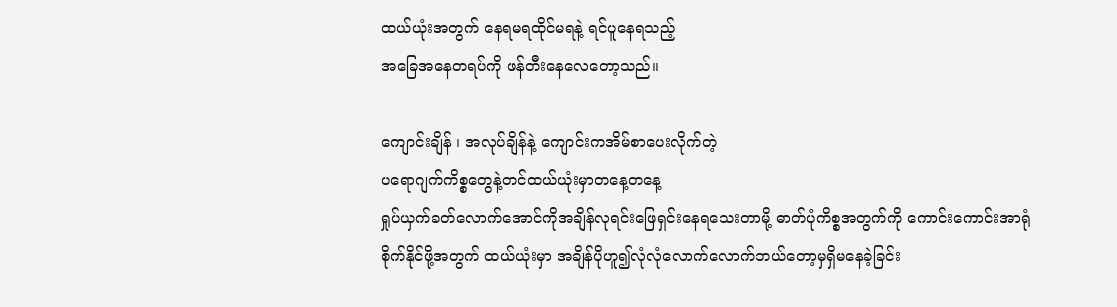ထယ်ယုံးအတွက် နေရမရထိုင်မရနဲ့ ရင်ပူနေရသည့်
အခြေအနေတရပ်ကို ဖန်တီးနေလေတော့သည်။

ကျောင်းချိန် ၊ အလုပ်ချိန်နဲ့ ကျောင်းကအိမ်စာပေးလိုက်တဲ့
ပရောဂျက်ကိစ္စတွေနဲ့တင်ထယ်ယုံးမှာတနေ့တနေ့
ရှုပ်ယှက်ခတ်လောက်အောင်ကိုအချိန်လုရင်းဖြေရှင်းနေရသေးတာမို့ ဓာတ်ပုံကိစ္စအတွက်ကို ကောင်းကောင်းအာရုံစိုက်နိုင်ဖို့အတွက် ထယ်ယုံးမှာ အချိန်ပိုဟူ၍လုံလုံလောက်လောက်ဘယ်တော့မှရှိမနေခဲ့ခြင်း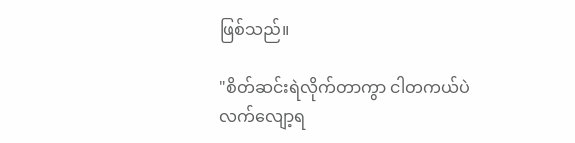ဖြစ်သည်။

"စိတ်ဆင်းရဲလိုက်တာကွာ ငါတကယ်ပဲ
လက်လျော့ရ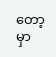တော့မှာ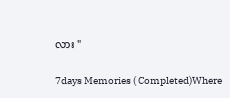လား "

7days Memories ( Completed)Where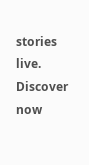stories live. Discover now